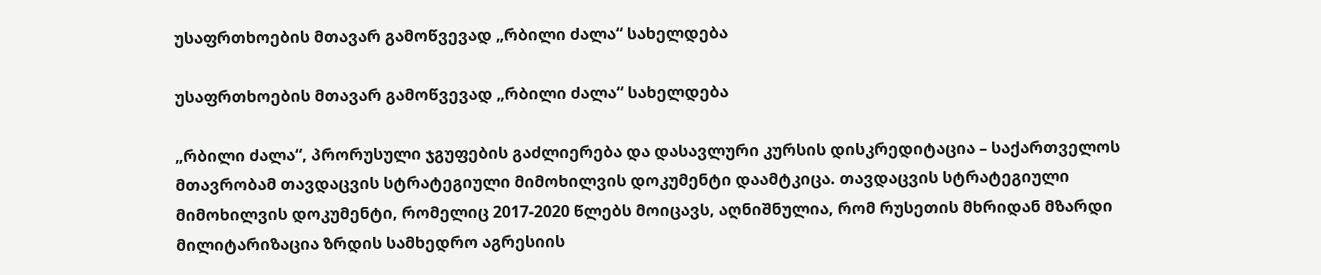უსაფრთხოების მთავარ გამოწვევად „რბილი ძალა“ სახელდება

უსაფრთხოების მთავარ გამოწვევად „რბილი ძალა“ სახელდება

„რბილი ძალა“, პრორუსული ჯგუფების გაძლიერება და დასავლური კურსის დისკრედიტაცია – საქართველოს მთავრობამ თავდაცვის სტრატეგიული მიმოხილვის დოკუმენტი დაამტკიცა. თავდაცვის სტრატეგიული მიმოხილვის დოკუმენტი, რომელიც 2017-2020 წლებს მოიცავს, აღნიშნულია, რომ რუსეთის მხრიდან მზარდი მილიტარიზაცია ზრდის სამხედრო აგრესიის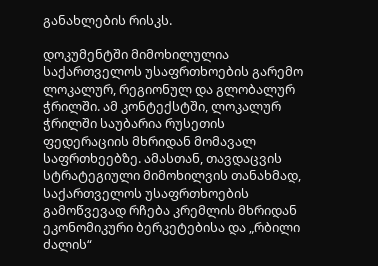განახლების რისკს.

დოკუმენტში მიმოხილულია საქართველოს უსაფრთხოების გარემო ლოკალურ, რეგიონულ და გლობალურ ჭრილში. ამ კონტექსტში, ლოკალურ ჭრილში საუბარია რუსეთის ფედერაციის მხრიდან მომავალ საფრთხეებზე. ამასთან, თავდაცვის სტრატეგიული მიმოხილვის თანახმად, საქართველოს უსაფრთხოების გამოწვევად რჩება კრემლის მხრიდან ეკონომიკური ბერკეტებისა და „რბილი ძალის“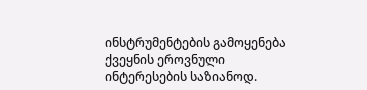ინსტრუმენტების გამოყენება ქვეყნის ეროვნული ინტერესების საზიანოდ.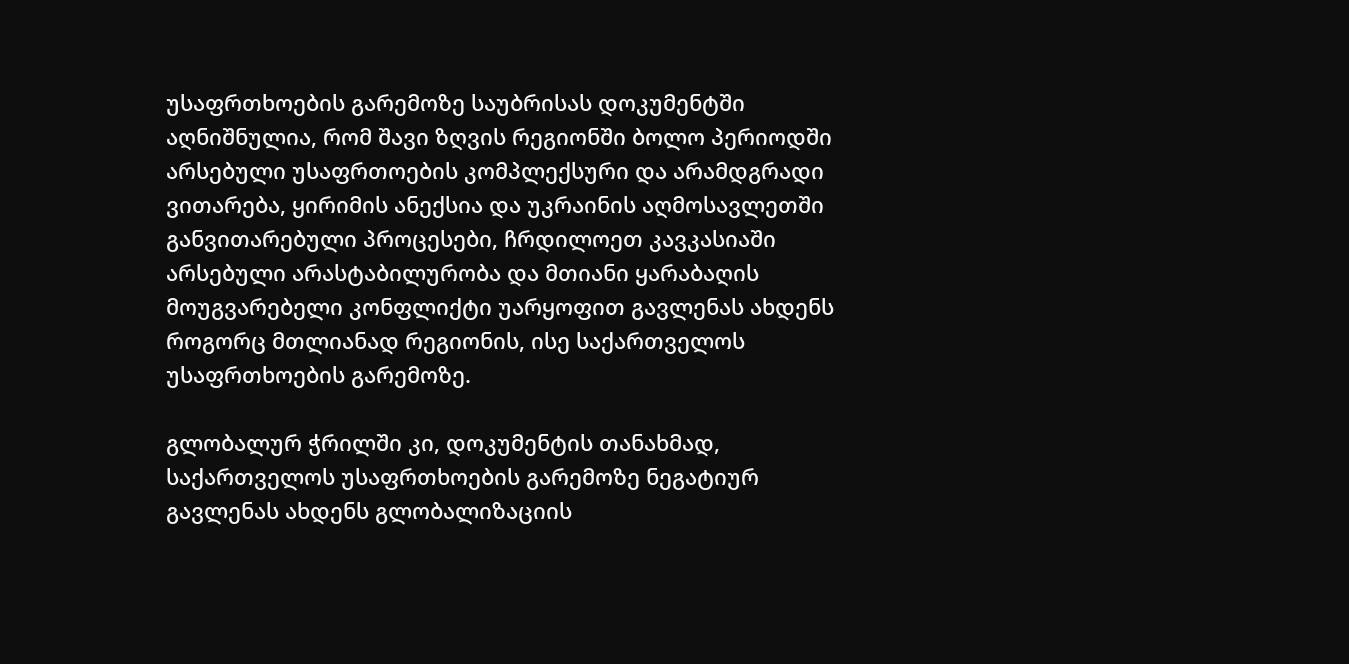უსაფრთხოების გარემოზე საუბრისას დოკუმენტში აღნიშნულია, რომ შავი ზღვის რეგიონში ბოლო პერიოდში არსებული უსაფრთოების კომპლექსური და არამდგრადი ვითარება, ყირიმის ანექსია და უკრაინის აღმოსავლეთში განვითარებული პროცესები, ჩრდილოეთ კავკასიაში არსებული არასტაბილურობა და მთიანი ყარაბაღის მოუგვარებელი კონფლიქტი უარყოფით გავლენას ახდენს როგორც მთლიანად რეგიონის, ისე საქართველოს უსაფრთხოების გარემოზე.

გლობალურ ჭრილში კი, დოკუმენტის თანახმად, საქართველოს უსაფრთხოების გარემოზე ნეგატიურ გავლენას ახდენს გლობალიზაციის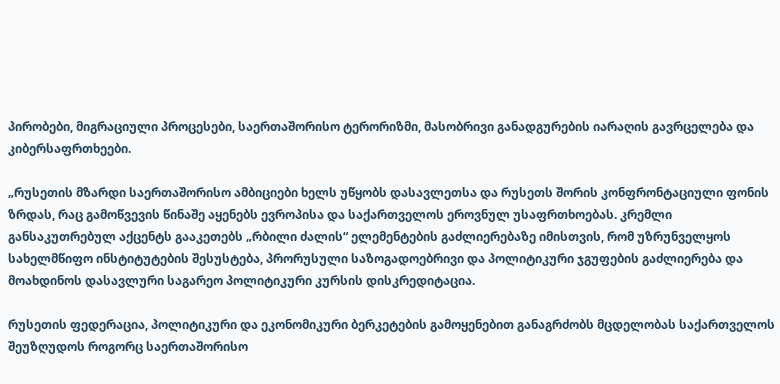პირობები, მიგრაციული პროცესები, საერთაშორისო ტერორიზმი, მასობრივი განადგურების იარაღის გავრცელება და კიბერსაფრთხეები.

„რუსეთის მზარდი საერთაშორისო ამბიციები ხელს უწყობს დასავლეთსა და რუსეთს შორის კონფრონტაციული ფონის ზრდას, რაც გამოწვევის წინაშე აყენებს ევროპისა და საქართველოს ეროვნულ უსაფრთხოებას. კრემლი განსაკუთრებულ აქცენტს გააკეთებს „რბილი ძალის“ ელემენტების გაძლიერებაზე იმისთვის, რომ უზრუნველყოს სახელმწიფო ინსტიტუტების შესუსტება, პრორუსული საზოგადოებრივი და პოლიტიკური ჯგუფების გაძლიერება და მოახდინოს დასავლური საგარეო პოლიტიკური კურსის დისკრედიტაცია.

რუსეთის ფედერაცია, პოლიტიკური და ეკონომიკური ბერკეტების გამოყენებით განაგრძობს მცდელობას საქართველოს შეუზღუდოს როგორც საერთაშორისო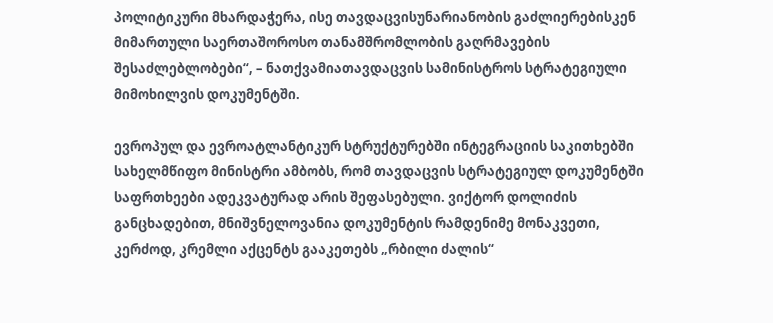პოლიტიკური მხარდაჭერა, ისე თავდაცვისუნარიანობის გაძლიერებისკენ მიმართული საერთაშოროსო თანამშრომლობის გაღრმავების შესაძლებლობები“, – ნათქვამიათავდაცვის სამინისტროს სტრატეგიული მიმოხილვის დოკუმენტში.

ევროპულ და ევროატლანტიკურ სტრუქტურებში ინტეგრაციის საკითხებში სახელმწიფო მინისტრი ამბობს, რომ თავდაცვის სტრატეგიულ დოკუმენტში საფრთხეები ადეკვატურად არის შეფასებული. ვიქტორ დოლიძის განცხადებით, მნიშვნელოვანია დოკუმენტის რამდენიმე მონაკვეთი, კერძოდ, კრემლი აქცენტს გააკეთებს „რბილი ძალის“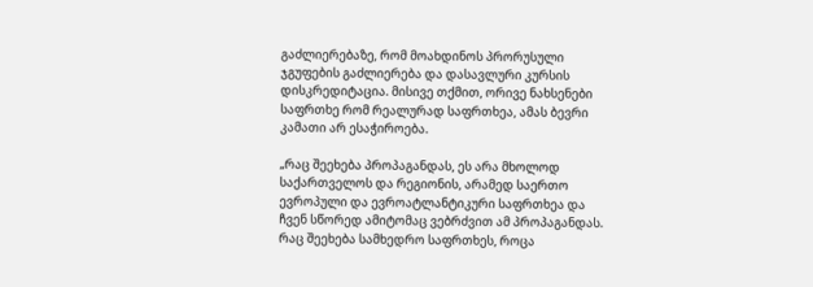გაძლიერებაზე, რომ მოახდინოს პრორუსული ჯგუფების გაძლიერება და დასავლური კურსის დისკრედიტაცია. მისივე თქმით, ორივე ნახსენები საფრთხე რომ რეალურად საფრთხეა, ამას ბევრი კამათი არ ესაჭიროება.

„რაც შეეხება პროპაგანდას, ეს არა მხოლოდ საქართველოს და რეგიონის, არამედ საერთო ევროპული და ევროატლანტიკური საფრთხეა და ჩვენ სწორედ ამიტომაც ვებრძვით ამ პროპაგანდას. რაც შეეხება სამხედრო საფრთხეს, როცა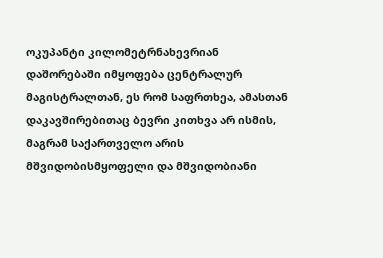ოკუპანტი კილომეტრნახევრიან დაშორებაში იმყოფება ცენტრალურ მაგისტრალთან, ეს რომ საფრთხეა, ამასთან დაკავშირებითაც ბევრი კითხვა არ ისმის, მაგრამ საქართველო არის მშვიდობისმყოფელი და მშვიდობიანი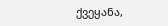ქვეყანა,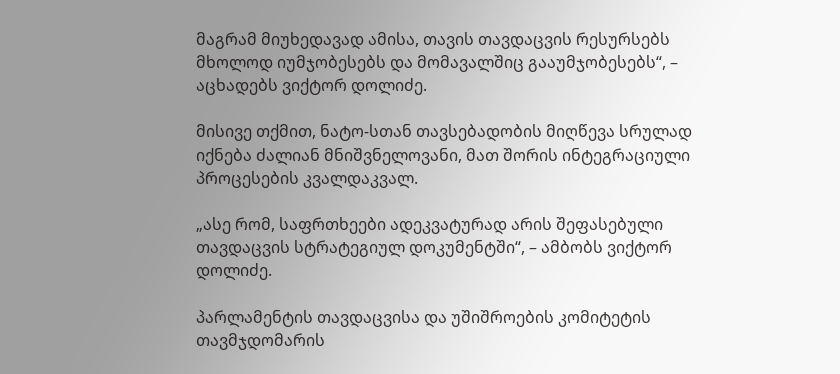მაგრამ მიუხედავად ამისა, თავის თავდაცვის რესურსებს მხოლოდ იუმჯობესებს და მომავალშიც გააუმჯობესებს“, – აცხადებს ვიქტორ დოლიძე.

მისივე თქმით, ნატო-სთან თავსებადობის მიღწევა სრულად იქნება ძალიან მნიშვნელოვანი, მათ შორის ინტეგრაციული პროცესების კვალდაკვალ.

„ასე რომ, საფრთხეები ადეკვატურად არის შეფასებული თავდაცვის სტრატეგიულ დოკუმენტში“, – ამბობს ვიქტორ დოლიძე.

პარლამენტის თავდაცვისა და უშიშროების კომიტეტის თავმჯდომარის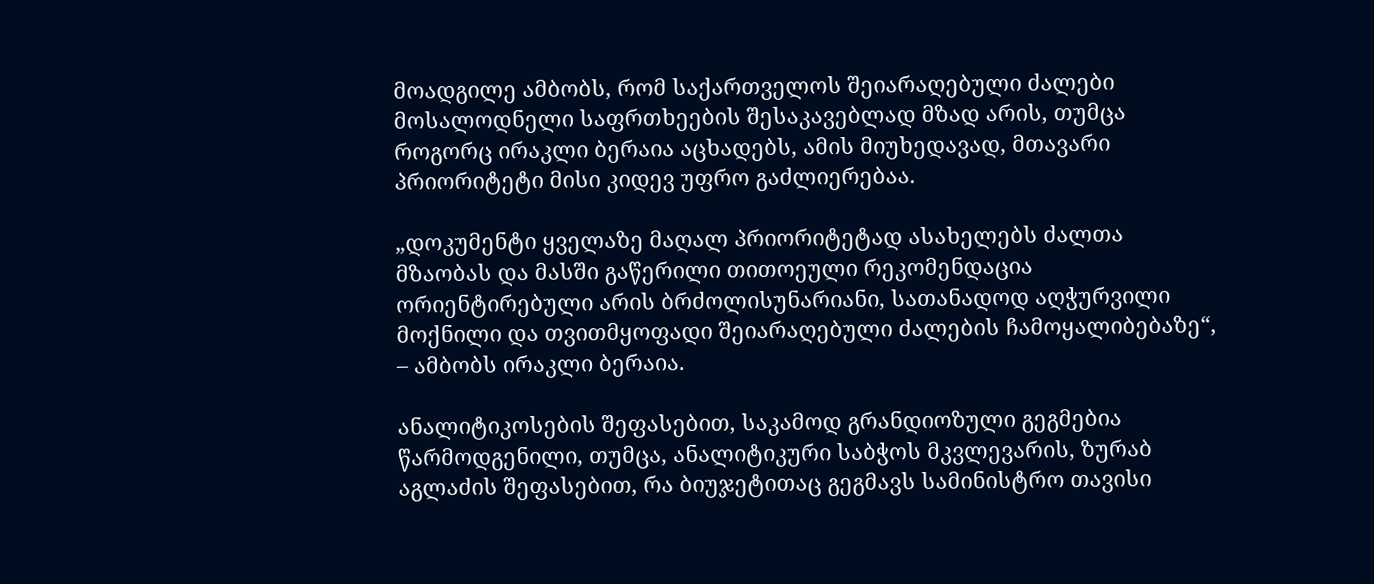მოადგილე ამბობს, რომ საქართველოს შეიარაღებული ძალები მოსალოდნელი საფრთხეების შესაკავებლად მზად არის, თუმცა როგორც ირაკლი ბერაია აცხადებს, ამის მიუხედავად, მთავარი პრიორიტეტი მისი კიდევ უფრო გაძლიერებაა.

„დოკუმენტი ყველაზე მაღალ პრიორიტეტად ასახელებს ძალთა მზაობას და მასში გაწერილი თითოეული რეკომენდაცია ორიენტირებული არის ბრძოლისუნარიანი, სათანადოდ აღჭურვილი მოქნილი და თვითმყოფადი შეიარაღებული ძალების ჩამოყალიბებაზე“, – ამბობს ირაკლი ბერაია.

ანალიტიკოსების შეფასებით, საკამოდ გრანდიოზული გეგმებია წარმოდგენილი, თუმცა, ანალიტიკური საბჭოს მკვლევარის, ზურაბ აგლაძის შეფასებით, რა ბიუჯეტითაც გეგმავს სამინისტრო თავისი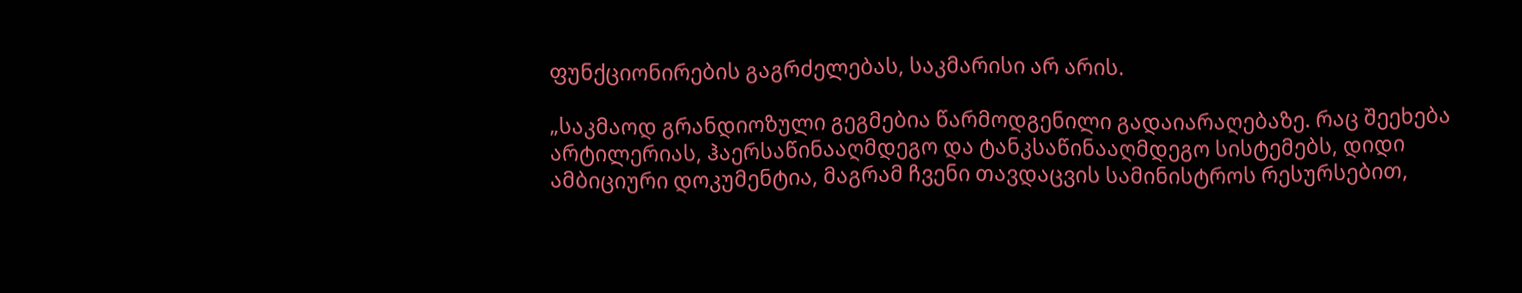ფუნქციონირების გაგრძელებას, საკმარისი არ არის.

„საკმაოდ გრანდიოზული გეგმებია წარმოდგენილი გადაიარაღებაზე. რაც შეეხება არტილერიას, ჰაერსაწინააღმდეგო და ტანკსაწინააღმდეგო სისტემებს, დიდი ამბიციური დოკუმენტია, მაგრამ ჩვენი თავდაცვის სამინისტროს რესურსებით,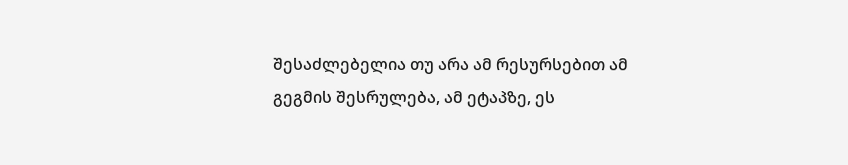შესაძლებელია თუ არა ამ რესურსებით ამ გეგმის შესრულება, ამ ეტაპზე, ეს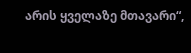არის ყველაზე მთავარი“,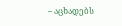– აცხადებს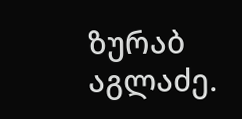ზურაბ აგლაძე.